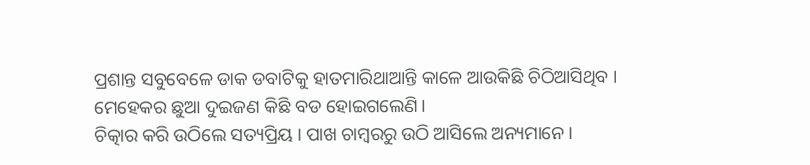ପ୍ରଶାନ୍ତ ସବୁବେଳେ ଡାକ ଡବାଟିକୁ ହାତମାରିଥାଆନ୍ତି କାଳେ ଆଉକିଛି ଚିଠିଆସିଥିବ । ମେହେକର ଛୁଆ ଦୁଇଜଣ କିଛି ବଡ ହୋଇଗଲେଣି।
ଚିତ୍କାର କରି ଉଠିଲେ ସତ୍ୟପ୍ରିୟ । ପାଖ ଚାମ୍ବରରୁ ଉଠି ଆସିଲେ ଅନ୍ୟମାନେ ।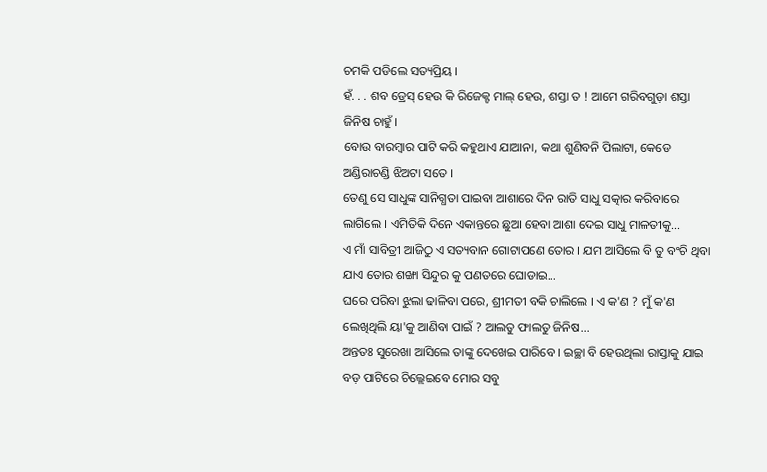ଚମକି ପଡିଲେ ସତ୍ୟପ୍ରିୟ ।
ହଁ. . . ଶବ ଡ୍ରେସ୍ ହେଉ କି ରିଜେକ୍ଟ ମାଲ୍ ହେଉ, ଶସ୍ତା ତ ! ଆମେ ଗରିବଗୁଡ଼ା ଶସ୍ତା ଜିନିଷ ଚାହୁଁ ।
ବୋଉ ବାରମ୍ବାର ପାଟି କରି କହୁଥାଏ ଯାଆନା, କଥା ଶୁଣିବନି ପିଲାଟା, କେଡେ ଅଣ୍ଡିରାଚଣ୍ଡି ଝିଅଟା ସତେ ।
ତେଣୁ ସେ ସାଧୁଙ୍କ ସାନିଗ୍ଧତା ପାଇବା ଆଶାରେ ଦିନ ରାତି ସାଧୁ ସତ୍କାର କରିବାରେ ଲାଗିଲେ । ଏମିତିକି ଦିନେ ଏକାନ୍ତରେ ଛୁଆ ହେବା ଆଶା ଦେଇ ସାଧୁ ମାଳତୀକୁ...
ଏ ମାଁ ସାବିତ୍ରୀ ଆଜିଠୁ ଏ ସତ୍ୟବାନ ଗୋଟାପଣେ ତୋର । ଯମ ଆସିଲେ ବି ତୁ ବଂଚି ଥିବା ଯାଏ ତୋର ଶଙ୍ଖା ସିନ୍ଦୁର କୁ ପଣତରେ ଘୋଡାଇ...
ଘରେ ପରିବା ଝୁଲା ଢାଳିବା ପରେ, ଶ୍ରୀମତୀ ବକି ଚାଲିଲେ । ଏ କ'ଣ ? ମୁଁ କ'ଣ ଲେଖିଥିଲି ୟା'କୁ ଆଣିବା ପାଇଁ ? ଆଲତୁ ଫାଲତୁ ଜିନିଷ...
ଅନ୍ତତଃ ସୁରେଖା ଆସିଲେ ତାଙ୍କୁ ଦେଖେଇ ପାରିବେ । ଇଚ୍ଛା ବି ହେଉଥିଲା ରାସ୍ତାକୁ ଯାଇ ବଡ଼ ପାଟିରେ ଚିଲ୍ଲେଇବେ ମୋର ସବୁ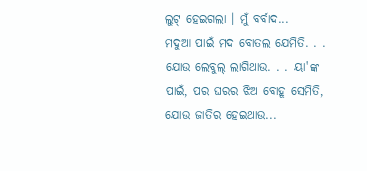ଲୁଟ୍ ହେଇଗଲା । ମୁଁ ବର୍ବାଦ...
ମଦୁଆ ପାଇଁ ମଦ ବୋତଲ ଯେମିତି. . . ଯୋଉ ଲେବୁଲ୍ ଲାଗିଥାଉ. . . ୟା'ଙ୍କ ପାଇଁ, ପର ଘରର ଝିଅ ବୋହୂ ସେମିତି, ଯୋଉ ଜାତିର ହେଇଥାଉ...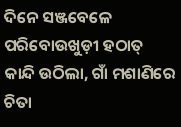ଦିନେ ସଞ୍ଜବେଳେ ପରିବୋଉଖୁଡ଼ୀ ହଠାତ୍ କାନ୍ଦି ଉଠିଲା, ଗାଁ ମଶାଣିରେ ଚିତା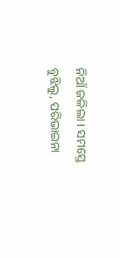ନିଆଁ ଜଳିଲା । ସମସ୍ତେ ବୁଝିଲୁ, ପରିଭାଇନା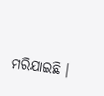ମରିଯାଇଛି ।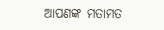ଆପଣଙ୍କ ମତାମତ